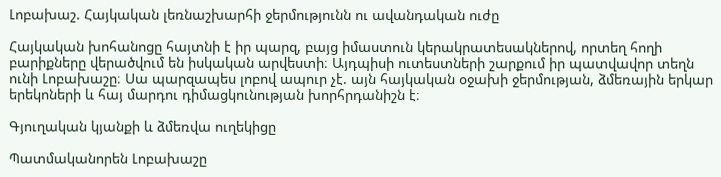Լոբախաշ. Հայկական լեռնաշխարհի ջերմությունն ու ավանդական ուժը

Հայկական խոհանոցը հայտնի է իր պարզ, բայց իմաստուն կերակրատեսակներով, որտեղ հողի բարիքները վերածվում են իսկական արվեստի։ Այդպիսի ուտեստների շարքում իր պատվավոր տեղն ունի Լոբախաշը։ Սա պարզապես լոբով ապուր չէ. այն հայկական օջախի ջերմության, ձմեռային երկար երեկոների և հայ մարդու դիմացկունության խորհրդանիշն է։

Գյուղական կյանքի և ձմեռվա ուղեկիցը

Պատմականորեն Լոբախաշը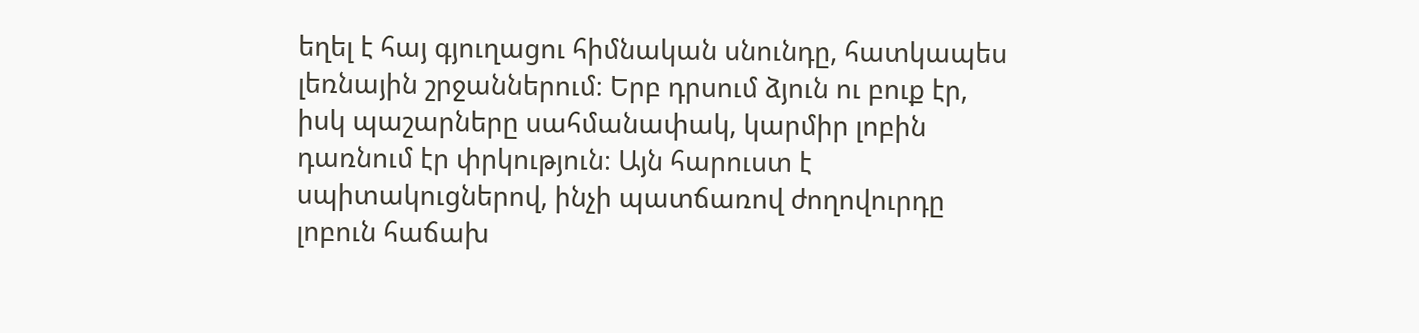եղել է հայ գյուղացու հիմնական սնունդը, հատկապես լեռնային շրջաններում։ Երբ դրսում ձյուն ու բուք էր, իսկ պաշարները սահմանափակ, կարմիր լոբին դառնում էր փրկություն։ Այն հարուստ է սպիտակուցներով, ինչի պատճառով ժողովուրդը լոբուն հաճախ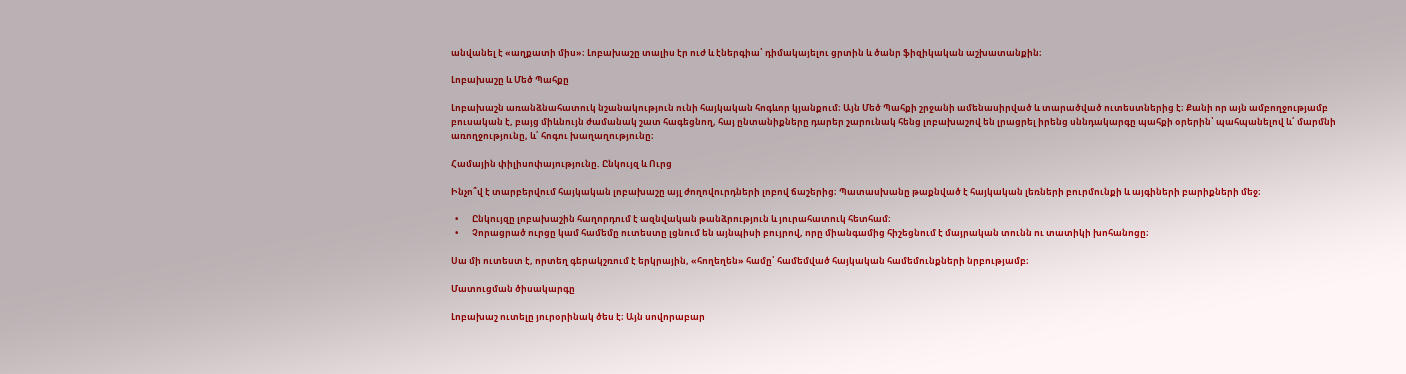անվանել է «աղքատի միս»։ Լոբախաշը տալիս էր ուժ և էներգիա՝ դիմակայելու ցրտին և ծանր ֆիզիկական աշխատանքին։

Լոբախաշը և Մեծ Պահքը

Լոբախաշն առանձնահատուկ նշանակություն ունի հայկական հոգևոր կյանքում։ Այն Մեծ Պահքի շրջանի ամենասիրված և տարածված ուտեստներից է։ Քանի որ այն ամբողջությամբ բուսական է, բայց միևնույն ժամանակ շատ հագեցնող, հայ ընտանիքները դարեր շարունակ հենց լոբախաշով են լրացրել իրենց սննդակարգը պահքի օրերին՝ պահպանելով և՛ մարմնի առողջությունը, և՛ հոգու խաղաղությունը։

Համային փիլիսոփայությունը. Ընկույզ և Ուրց

Ինչո՞վ է տարբերվում հայկական լոբախաշը այլ ժողովուրդների լոբով ճաշերից։ Պատասխանը թաքնված է հայկական լեռների բուրմունքի և այգիների բարիքների մեջ։

  •       Ընկույզը լոբախաշին հաղորդում է ազնվական թանձրություն և յուրահատուկ հետհամ։
  •       Չորացրած ուրցը կամ համեմը ուտեստը լցնում են այնպիսի բույրով, որը միանգամից հիշեցնում է մայրական տունն ու տատիկի խոհանոցը։

Սա մի ուտեստ է, որտեղ գերակշռում է երկրային, «հողեղեն» համը՝ համեմված հայկական համեմունքների նրբությամբ։

Մատուցման ծիսակարգը

Լոբախաշ ուտելը յուրօրինակ ծես է։ Այն սովորաբար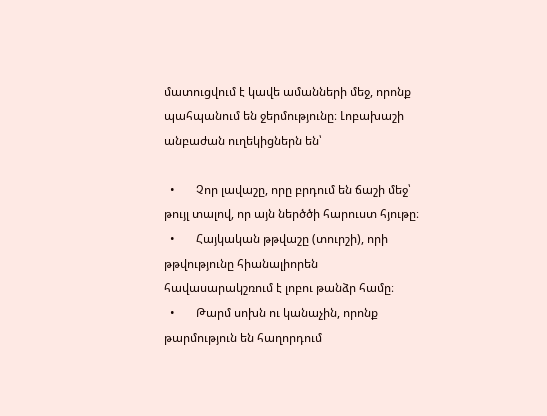մատուցվում է կավե ամանների մեջ, որոնք պահպանում են ջերմությունը։ Լոբախաշի անբաժան ուղեկիցներն են՝

  •       Չոր լավաշը, որը բրդում են ճաշի մեջ՝ թույլ տալով, որ այն ներծծի հարուստ հյութը։
  •       Հայկական թթվաշը (տուրշի), որի թթվությունը հիանալիորեն հավասարակշռում է լոբու թանձր համը։
  •       Թարմ սոխն ու կանաչին, որոնք թարմություն են հաղորդում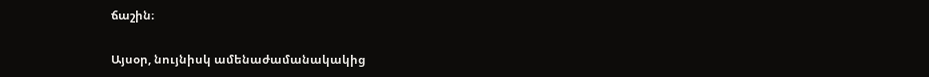ճաշին։

Այսօր, նույնիսկ ամենաժամանակակից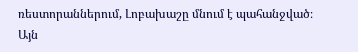ռեստորաններում, Լոբախաշը մնում է պահանջված։ Այն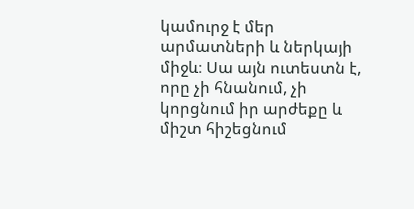կամուրջ է մեր արմատների և ներկայի միջև։ Սա այն ուտեստն է, որը չի հնանում, չի կորցնում իր արժեքը և միշտ հիշեցնում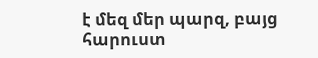է մեզ մեր պարզ, բայց հարուստ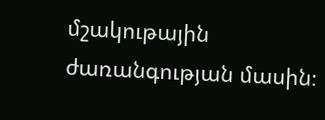մշակութային ժառանգության մասին։